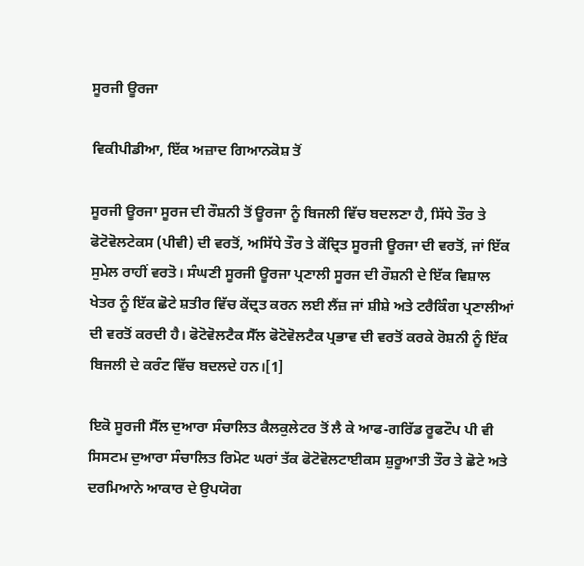ਸੂਰਜੀ ਊਰਜਾ

ਵਿਕੀਪੀਡੀਆ, ਇੱਕ ਅਜ਼ਾਦ ਗਿਆਨਕੋਸ਼ ਤੋਂ

ਸੂਰਜੀ ਊਰਜਾ ਸੂਰਜ ਦੀ ਰੌਸ਼ਨੀ ਤੋਂ ਊਰਜਾ ਨੂੰ ਬਿਜਲੀ ਵਿੱਚ ਬਦਲਣਾ ਹੈ, ਸਿੱਧੇ ਤੌਰ ਤੇ ਫੋਟੋਵੋਲਟੇਕਸ (ਪੀਵੀ) ਦੀ ਵਰਤੋਂ, ਅਸਿੱਧੇ ਤੌਰ ਤੇ ਕੇਂਦ੍ਰਿਤ ਸੂਰਜੀ ਊਰਜਾ ਦੀ ਵਰਤੋਂ, ਜਾਂ ਇੱਕ ਸੁਮੇਲ ਰਾਹੀਂ ਵਰਤੋ। ਸੰਘਣੀ ਸੂਰਜੀ ਊਰਜਾ ਪ੍ਰਣਾਲੀ ਸੂਰਜ ਦੀ ਰੌਸ਼ਨੀ ਦੇ ਇੱਕ ਵਿਸ਼ਾਲ ਖੇਤਰ ਨੂੰ ਇੱਕ ਛੋਟੇ ਸ਼ਤੀਰ ਵਿੱਚ ਕੇਂਦ੍ਰਤ ਕਰਨ ਲਈ ਲੈਂਜ਼ ਜਾਂ ਸ਼ੀਸ਼ੇ ਅਤੇ ਟਰੈਕਿੰਗ ਪ੍ਰਣਾਲੀਆਂ ਦੀ ਵਰਤੋਂ ਕਰਦੀ ਹੈ। ਫੋਟੋਵੋਲਟੈਕ ਸੈੱਲ ਫੋਟੋਵੋਲਟੈਕ ਪ੍ਰਭਾਵ ਦੀ ਵਰਤੋਂ ਕਰਕੇ ਰੋਸ਼ਨੀ ਨੂੰ ਇੱਕ ਬਿਜਲੀ ਦੇ ਕਰੰਟ ਵਿੱਚ ਬਦਲਦੇ ਹਨ।[1]

ਇਕੋ ਸੂਰਜੀ ਸੈੱਲ ਦੁਆਰਾ ਸੰਚਾਲਿਤ ਕੈਲਕੁਲੇਟਰ ਤੋਂ ਲੈ ਕੇ ਆਫ-ਗਰਿੱਡ ਰੂਫਟੌਪ ਪੀ ਵੀ ਸਿਸਟਮ ਦੁਆਰਾ ਸੰਚਾਲਿਤ ਰਿਮੋਟ ਘਰਾਂ ਤੱਕ ਫੋਟੋਵੋਲਟਾਈਕਸ ਸ਼ੁਰੂਆਤੀ ਤੌਰ ਤੇ ਛੋਟੇ ਅਤੇ ਦਰਮਿਆਨੇ ਆਕਾਰ ਦੇ ਉਪਯੋਗ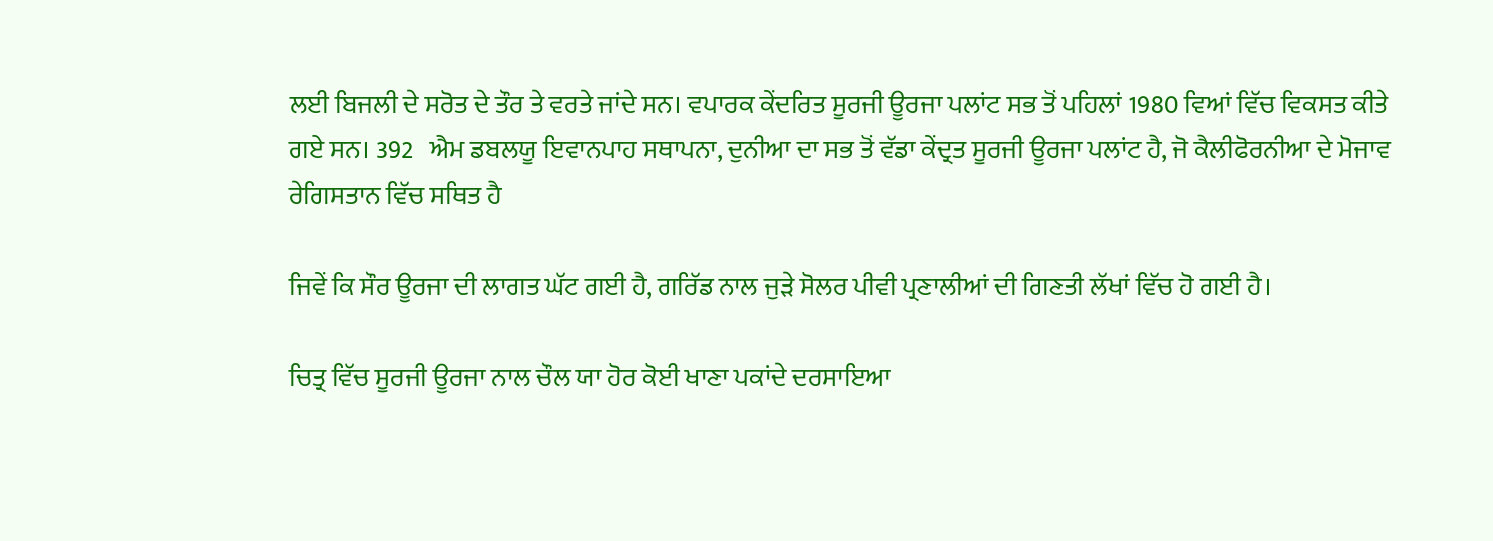ਲਈ ਬਿਜਲੀ ਦੇ ਸਰੋਤ ਦੇ ਤੌਰ ਤੇ ਵਰਤੇ ਜਾਂਦੇ ਸਨ। ਵਪਾਰਕ ਕੇਂਦਰਿਤ ਸੂਰਜੀ ਊਰਜਾ ਪਲਾਂਟ ਸਭ ਤੋਂ ਪਹਿਲਾਂ 1980 ਵਿਆਂ ਵਿੱਚ ਵਿਕਸਤ ਕੀਤੇ ਗਏ ਸਨ। 392   ਐਮ ਡਬਲਯੂ ਇਵਾਨਪਾਹ ਸਥਾਪਨਾ, ਦੁਨੀਆ ਦਾ ਸਭ ਤੋਂ ਵੱਡਾ ਕੇਂਦ੍ਰਤ ਸੂਰਜੀ ਊਰਜਾ ਪਲਾਂਟ ਹੈ, ਜੋ ਕੈਲੀਫੋਰਨੀਆ ਦੇ ਮੋਜਾਵ ਰੇਗਿਸਤਾਨ ਵਿੱਚ ਸਥਿਤ ਹੈ

ਜਿਵੇਂ ਕਿ ਸੌਰ ਊਰਜਾ ਦੀ ਲਾਗਤ ਘੱਟ ਗਈ ਹੈ, ਗਰਿੱਡ ਨਾਲ ਜੁੜੇ ਸੋਲਰ ਪੀਵੀ ਪ੍ਰਣਾਲੀਆਂ ਦੀ ਗਿਣਤੀ ਲੱਖਾਂ ਵਿੱਚ ਹੋ ਗਈ ਹੈ।

ਚਿਤ੍ਰ ਵਿੱਚ ਸੂਰਜੀ ਊਰਜਾ ਨਾਲ ਚੌਲ ਯਾ ਹੋਰ ਕੋਈ ਖਾਣਾ ਪਕਾਂਦੇ ਦਰਸਾਇਆ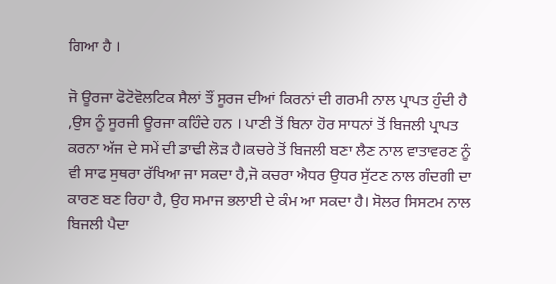ਗਿਆ ਹੈ ।

ਜੋ ਊਰਜਾ ਫੋਟੋਵੋਲਟਿਕ ਸੈਲਾਂ ਤੌਂ ਸੂਰਜ ਦੀਆਂ ਕਿਰਨਾਂ ਦੀ ਗਰਮੀ ਨਾਲ ਪ੍ਰਾਪਤ ਹੁੰਦੀ ਹੈ ,ਉਸ ਨੂੰ ਸੂਰਜੀ ਊਰਜਾ ਕਹਿੰਦੇ ਹਨ । ਪਾਣੀ ਤੋਂ ਬਿਨਾ ਹੋਰ ਸਾਧਨਾਂ ਤੋਂ ਬਿਜਲੀ ਪ੍ਰਾਪਤ ਕਰਨਾ ਅੱਜ ਦੇ ਸਮੇਂ ਦੀ ਡਾਢੀ ਲੋੜ ਹੈ।ਕਚਰੇ ਤੋਂ ਬਿਜਲੀ ਬਣਾ ਲੈਣ ਨਾਲ ਵਾਤਾਵਰਣ ਨੂੰ ਵੀ ਸਾਫ ਸੁਥਰਾ ਰੱਖਿਆ ਜਾ ਸਕਦਾ ਹੈ,ਜੋ ਕਚਰਾ ਐਧਰ ਉਧਰ ਸੁੱਟਣ ਨਾਲ ਗੰਦਗੀ ਦਾ ਕਾਰਣ ਬਣ ਰਿਹਾ ਹੈ, ਉਹ ਸਮਾਜ ਭਲਾਈ ਦੇ ਕੰਮ ਆ ਸਕਦਾ ਹੈ। ਸੋਲਰ ਸਿਸਟਮ ਨਾਲ ਬਿਜਲੀ ਪੈਦਾ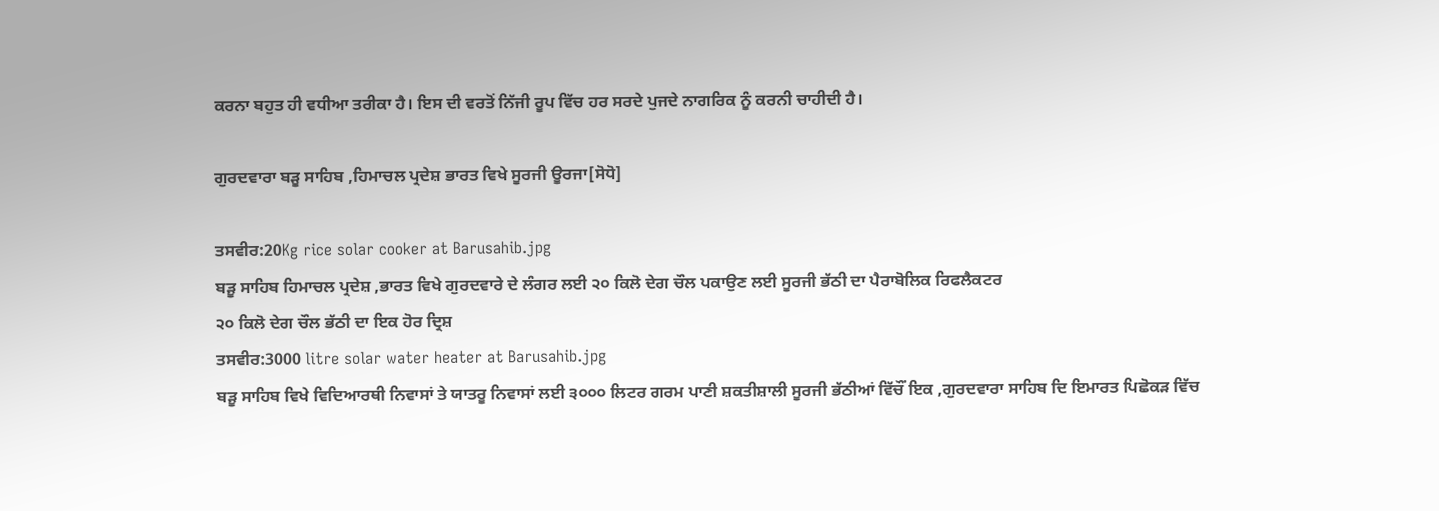ਕਰਨਾ ਬਹੁਤ ਹੀ ਵਧੀਆ ਤਰੀਕਾ ਹੈ। ਇਸ ਦੀ ਵਰਤੋਂ ਨਿੱਜੀ ਰੂਪ ਵਿੱਚ ਹਰ ਸਰਦੇ ਪੁਜਦੇ ਨਾਗਰਿਕ ਨੂੰ ਕਰਨੀ ਚਾਹੀਦੀ ਹੈ।

ਗੁਰਦਵਾਰਾ ਬੜੂ ਸਾਹਿਬ ,ਹਿਮਾਚਲ ਪ੍ਰਦੇਸ਼ ਭਾਰਤ ਵਿਖੇ ਸੂਰਜੀ ਊਰਜਾ[ਸੋਧੋ]

ਤਸਵੀਰ:20Kg rice solar cooker at Barusahib.jpg
ਬੜੂ ਸਾਹਿਬ ਹਿਮਾਚਲ ਪ੍ਰਦੇਸ਼ ,ਭਾਰਤ ਵਿਖੇ ਗੁਰਦਵਾਰੇ ਦੇ ਲੰਗਰ ਲਈ ੨੦ ਕਿਲੋ ਦੇਗ ਚੌਲ ਪਕਾਉਣ ਲਈ ਸੂਰਜੀ ਭੱਠੀ ਦਾ ਪੈਰਾਬੋਲਿਕ ਰਿਫਲੈਕਟਰ
੨੦ ਕਿਲੋ ਦੇਗ ਚੌਲ ਭੱਠੀ ਦਾ ਇਕ ਹੋਰ ਦ੍ਰਿਸ਼
ਤਸਵੀਰ:3000 litre solar water heater at Barusahib.jpg
ਬੜੂ ਸਾਹਿਬ ਵਿਖੇ ਵਿਦਿਆਰਥੀ ਨਿਵਾਸਾਂ ਤੇ ਯਾਤਰੂ ਨਿਵਾਸਾਂ ਲਈ ੩੦੦੦ ਲਿਟਰ ਗਰਮ ਪਾਣੀ ਸ਼ਕਤੀਸ਼ਾਲੀ ਸੂਰਜੀ ਭੱਠੀਆਂ ਵਿੱਚੌਂ ਇਕ ,ਗੁਰਦਵਾਰਾ ਸਾਹਿਬ ਦਿ ਇਮਾਰਤ ਪਿਛੋਕੜ ਵਿੱਚ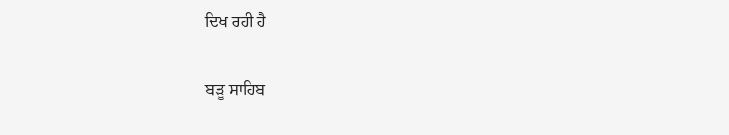ਦਿਖ ਰਹੀ ਹੈ

ਬੜੂ ਸਾਹਿਬ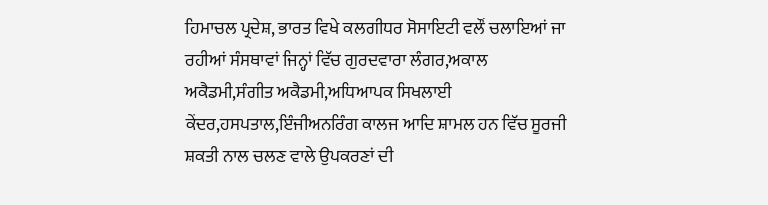ਹਿਮਾਚਲ ਪ੍ਰਦੇਸ਼, ਭਾਰਤ ਵਿਖੇ ਕਲਗੀਧਰ ਸੋਸਾਇਟੀ ਵਲੌਂ ਚਲਾਇਆਂ ਜਾ ਰਹੀਆਂ ਸੰਸਥਾਵਾਂ ਜਿਨ੍ਹਾਂ ਵਿੱਚ ਗੁਰਦਵਾਰਾ ਲੰਗਰ,ਅਕਾਲ ਅਕੈਡਮੀ,ਸੰਗੀਤ ਅਕੈਡਮੀ,ਅਧਿਆਪਕ ਸਿਖਲਾਈ ਕੇਂਦਰ,ਹਸਪਤਾਲ,ਇੰਜੀਅਨਰਿੰਗ ਕਾਲਜ ਆਦਿ ਸ਼ਾਮਲ ਹਨ ਵਿੱਚ ਸੂਰਜੀ ਸ਼ਕਤੀ ਨਾਲ ਚਲਣ ਵਾਲੇ ਉਪਕਰਣਾਂ ਦੀ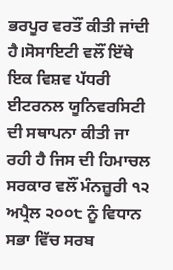ਭਰਪੂਰ ਵਰਤੌਂ ਕੀਤੀ ਜਾਂਦੀ ਹੈ।ਸੋਸਾਇਟੀ ਵਲੌਂ ਇੱਥੇ ਇਕ ਵਿਸ਼ਵ ਪੱਧਰੀ ਈਟਰਨਲ ਯੂਨਿਵਰਸਿਟੀ ਦੀ ਸਥਾਪਨਾ ਕੀਤੀ ਜਾ ਰਹੀ ਹੈ ਜਿਸ ਦੀ ਹਿਮਾਚਲ ਸਰਕਾਰ ਵਲੌਂ ਮੰਨਜ਼ੂਰੀ ੧੨ ਅਪ੍ਰੈਲ ੨੦੦੮ ਨੂੰ ਵਿਧਾਨ ਸਭਾ ਵਿੱਚ ਸਰਬ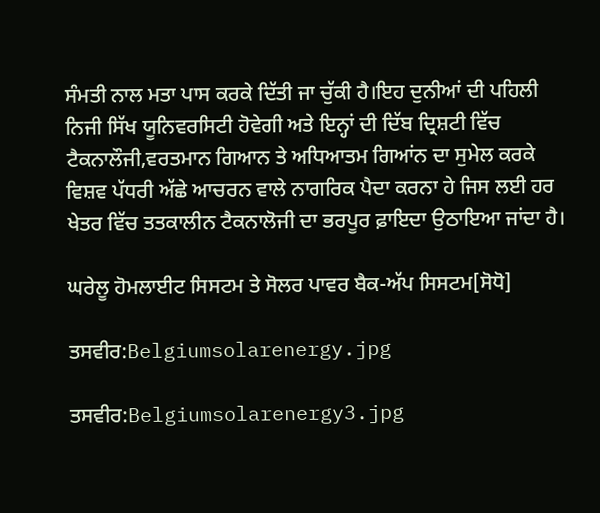ਸੰਮਤੀ ਨਾਲ ਮਤਾ ਪਾਸ ਕਰਕੇ ਦਿੱਤੀ ਜਾ ਚੁੱਕੀ ਹੈ।ਇਹ ਦੁਨੀਆਂ ਦੀ ਪਹਿਲੀ ਨਿਜੀ ਸਿੱਖ ਯੂਨਿਵਰਸਿਟੀ ਹੋਵੇਗੀ ਅਤੇ ਇਨ੍ਹਾਂ ਦੀ ਦਿੱਬ ਦ੍ਰਿਸ਼ਟੀ ਵਿੱਚ ਟੈਕਨਾਲੌਜੀ,ਵਰਤਮਾਨ ਗਿਆਨ ਤੇ ਅਧਿਆਤਮ ਗਿਆਂਨ ਦਾ ਸੁਮੇਲ ਕਰਕੇ ਵਿਸ਼ਵ ਪੱਧਰੀ ਅੱਛੇ ਆਚਰਨ ਵਾਲੇ ਨਾਗਰਿਕ ਪੈਦਾ ਕਰਨਾ ਹੇ ਜਿਸ ਲਈ ਹਰ ਖੇਤਰ ਵਿੱਚ ਤਤਕਾਲੀਨ ਟੈਕਨਾਲੋਜੀ ਦਾ ਭਰਪੂਰ ਫ਼ਾਇਦਾ ਉਠਾਇਆ ਜਾਂਦਾ ਹੈ।

ਘਰੇਲੂ ਹੋਮਲਾਈਟ ਸਿਸਟਮ ਤੇ ਸੋਲਰ ਪਾਵਰ ਬੈਕ-ਅੱਪ ਸਿਸਟਮ[ਸੋਧੋ]

ਤਸਵੀਰ:Belgiumsolarenergy.jpg

ਤਸਵੀਰ:Belgiumsolarenergy3.jpg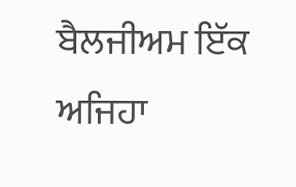ਬੈਲਜੀਅਮ ਇੱਕ ਅਜਿਹਾ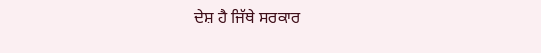ਦੇਸ਼ ਹੈ ਜਿੱਥੇ ਸਰਕਾਰ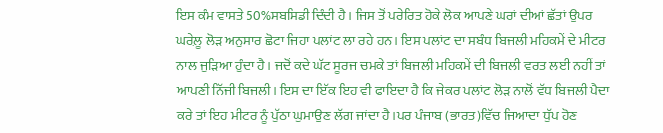ਇਸ ਕੰਮ ਵਾਸਤੇ 50%ਸਬਸਿਡੀ ਦਿੰਦੀ ਹੈ। ਜਿਸ ਤੋਂ ਪਰੇਰਿਤ ਹੋਕੇ ਲੋਕ ਆਪਣੇ ਘਰਾਂ ਦੀਆਂ ਛੱਤਾਂ ਉਪਰ ਘਰੇਲ਼ੂ ਲੋੜ ਅਨੁਸਾਰ ਛੋਟਾ ਜਿਹਾ ਪਲਾਂਟ ਲਾ ਰਹੇ ਹਨ। ਇਸ ਪਲਾਂਟ ਦਾ ਸਬੰਧ ਬਿਜਲੀ ਮਹਿਕਮੇਂ ਦੇ ਮੀਟਰ ਨਾਲ ਜੁੜਿਆ ਹੁੰਦਾ ਹੈ। ਜਦੋਂ ਕਦੇ ਘੱਟ ਸੂਰਜ ਚਮਕੇ ਤਾਂ ਬਿਜਲੀ ਮਹਿਕਮੇਂ ਦੀ ਬਿਜਲੀ ਵਰਤ ਲਈ ਨਹੀਂ ਤਾਂ ਆਪਣੀ ਨਿੱਜੀ ਬਿਜਲੀ। ਇਸ ਦਾ ਇੱਕ ਇਹ ਵੀ ਫਾਇਦਾ ਹੈ ਕਿ ਜੇਕਰ ਪਲਾਂਟ ਲੋੜ ਨਾਲੋਂ ਵੱਧ ਬਿਜਲੀ ਪੈਦਾ ਕਰੇ ਤਾਂ ਇਹ ਮੀਟਰ ਨੂੰ ਪੁੱਠਾ ਘੁਮਾਉਣ ਲੱਗ ਜਾਂਦਾ ਹੈ।ਪਰ ਪੰਜਾਬ (ਭਾਰਤ)ਵਿੱਚ ਜਿਆਦਾ ਧੁੱਪ ਹੋਣ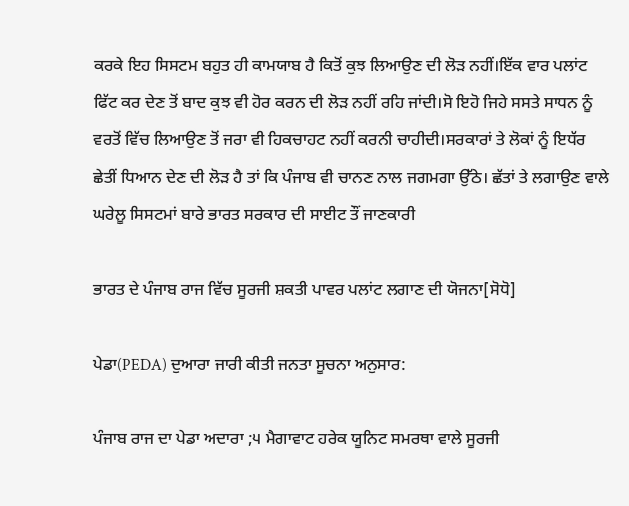ਕਰਕੇ ਇਹ ਸਿਸਟਮ ਬਹੁਤ ਹੀ ਕਾਮਯਾਬ ਹੈ ਕਿਤੋਂ ਕੁਝ ਲਿਆਉਣ ਦੀ ਲੋੜ ਨਹੀਂ।ਇੱਕ ਵਾਰ ਪਲਾਂਟ ਫਿੱਟ ਕਰ ਦੇਣ ਤੋਂ ਬਾਦ ਕੁਝ ਵੀ ਹੋਰ ਕਰਨ ਦੀ ਲੋੜ ਨਹੀਂ ਰਹਿ ਜਾਂਦੀ।ਸੋ ਇਹੋ ਜਿਹੇ ਸਸਤੇ ਸਾਧਨ ਨੂੰ ਵਰਤੋਂ ਵਿੱਚ ਲਿਆਉਣ ਤੋਂ ਜਰਾ ਵੀ ਹਿਕਚਾਹਟ ਨਹੀਂ ਕਰਨੀ ਚਾਹੀਦੀ।ਸਰਕਾਰਾਂ ਤੇ ਲੋਕਾਂ ਨੂੰ ਇਧੱਰ ਛੇਤੀਂ ਧਿਆਨ ਦੇਣ ਦੀ ਲੋੜ ਹੈ ਤਾਂ ਕਿ ਪੰਜਾਬ ਵੀ ਚਾਨਣ ਨਾਲ ਜਗਮਗਾ ਉੱਠੇ। ਛੱਤਾਂ ਤੇ ਲਗਾਉਣ ਵਾਲੇ ਘਰੇਲੂ ਸਿਸਟਮਾਂ ਬਾਰੇ ਭਾਰਤ ਸਰਕਾਰ ਦੀ ਸਾਈਟ ਤੌਂ ਜਾਣਕਾਰੀ

ਭਾਰਤ ਦੇ ਪੰਜਾਬ ਰਾਜ ਵਿੱਚ ਸੂਰਜੀ ਸ਼ਕਤੀ ਪਾਵਰ ਪਲਾਂਟ ਲਗਾਣ ਦੀ ਯੋਜਨਾ[ਸੋਧੋ]

ਪੇਡਾ(PEDA) ਦੁਆਰਾ ਜਾਰੀ ਕੀਤੀ ਜਨਤਾ ਸੂਚਨਾ ਅਨੁਸਾਰ:

ਪੰਜਾਬ ਰਾਜ ਦਾ ਪੇਡਾ ਅਦਾਰਾ ;੫ ਮੈਗਾਵਾਟ ਹਰੇਕ ਯੂਨਿਟ ਸਮਰਥਾ ਵਾਲੇ ਸੂਰਜੀ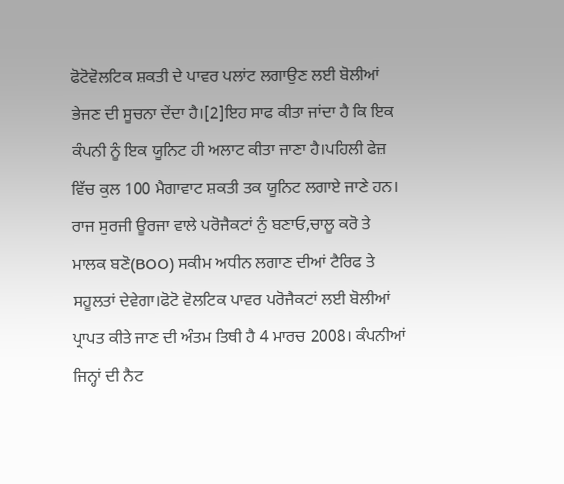ਫੋਟੋਵੋਲਟਿਕ ਸ਼ਕਤੀ ਦੇ ਪਾਵਰ ਪਲਾਂਟ ਲਗਾਉਣ ਲਈ ਬੋਲੀਆਂ ਭੇਜਣ ਦੀ ਸੂਚਨਾ ਦੇਂਦਾ ਹੈ।[2]ਇਹ ਸਾਫ ਕੀਤਾ ਜਾਂਦਾ ਹੈ ਕਿ ਇਕ ਕੰਪਨੀ ਨੂੰ ਇਕ ਯੂਨਿਟ ਹੀ ਅਲਾਟ ਕੀਤਾ ਜਾਣਾ ਹੈ।ਪਹਿਲੀ ਫੇਜ਼ ਵਿੱਚ ਕੁਲ 100 ਮੈਗਾਵਾਟ ਸ਼ਕਤੀ ਤਕ ਯੂਨਿਟ ਲਗਾਏ ਜਾਣੇ ਹਨ। ਰਾਜ ਸੁਰਜੀ ਊਰਜਾ ਵਾਲੇ ਪਰੋਜੈਕਟਾਂ ਨੁੰ ਬਣਾਓ,ਚਾਲੂ ਕਰੋ ਤੇ ਮਾਲਕ ਬਣੋ(BOO) ਸਕੀਮ ਅਧੀਨ ਲਗਾਣ ਦੀਆਂ ਟੈਰਿਫ ਤੇ ਸਹੂਲਤਾਂ ਦੇਵੇਗਾ।ਫੋਟੋ ਵੋਲਟਿਕ ਪਾਵਰ ਪਰੋਜੈਕਟਾਂ ਲਈ ਬੋਲੀਆਂ ਪ੍ਰਾਪਤ ਕੀਤੇ ਜਾਣ ਦੀ ਅੰਤਮ ਤਿਥੀ ਹੈ 4 ਮਾਰਚ 2008। ਕੰਪਨੀਆਂ ਜਿਨ੍ਹਾਂ ਦੀ ਨੈਟ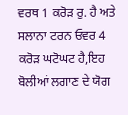ਵਰਥ 1 ਕਰੋੜ ਰੁ. ਹੈ ਅਤੇ ਸਲਾਨਾ ਟਰਨ ਓਵਰ 4 ਕਰੋੜ ਘਟੋਘਟ ਹੈ,ਇਹ ਬੋਲੀਆਂ ਲਗਾਣ ਦੇ ਯੋਗ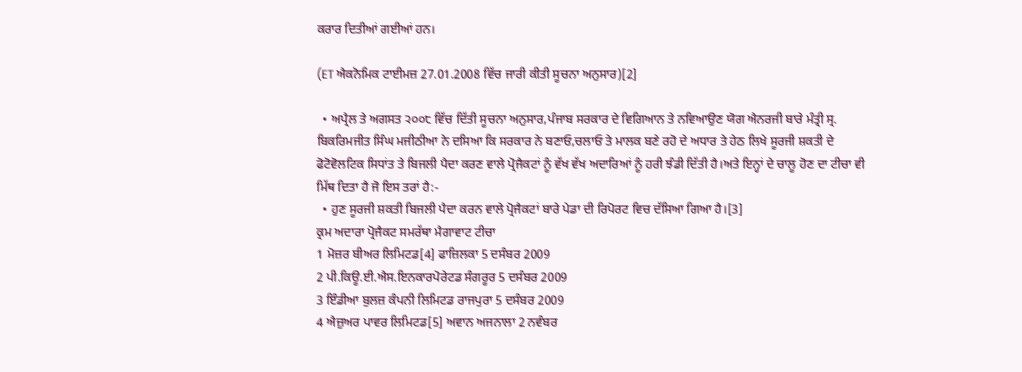ਕਰਾਰ ਦਿਤੀਆਂ ਗਈਆਂ ਹਨ।

(ET ਐਕਨੋਮਿਕ ਟਾਈਮਜ਼ 27.01.2008 ਵਿੱਚ ਜਾਰੀ ਕੀਤੀ ਸੂਚਨਾ ਅਨੁਸਾਰ)[2]

  • ਅਪ੍ਰੈਲ ਤੇ ਅਗਸਤ ੨੦੦੮ ਵਿੱਚ ਦਿੱਤੀ ਸੂਚਨਾ ਅਨੁਸਾਰ,ਪੰਜਾਬ ਸਰਕਾਰ ਦੇ ਵਿਗਿਆਨ ਤੇ ਨਵਿਆਉਣ ਯੋਗ ਐਨਰਜੀ ਬਾਰੇ ਮੰਤ੍ਰੀ ਸ੍ਰ. ਬਿਕਰਿਮਜੀਤ ਸਿੰਘ ਮਜੀਠੀਆ ਨੇ ਦਸਿਆ ਕਿ ਸਰਕਾਰ ਨੇ ਬਣਾਓ,ਚਲਾਓ ਤੇ ਮਾਲਕ ਬਣੇ ਰਹੋ ਦੇ ਅਧਾਰ ਤੇ ਹੇਠ ਲਿਖੇ ਸੂਰਜੀ ਸ਼ਕਤੀ ਦੇ ਫੋਟੋਵੋਲਟਿਕ ਸਿਧਾਂਤ ਤੇ ਬਿਜਲੀ ਪੈਦਾ ਕਰਣ ਵਾਲੇ ਪ੍ਰੋਜੈਕਟਾਂ ਨੂੰ ਵੱਖ ਵੱਖ ਅਦਾਰਿਆਂ ਨੂੰ ਹਰੀ ਝੰਡੀ ਦਿੱਤੀ ਹੈ।ਅਤੇ ਇਨ੍ਹਾਂ ਦੇ ਚਾਲੂ ਹੋਣ ਦਾ ਟੀਚਾ ਵੀ ਮਿੱਥ ਦਿਤਾ ਹੈ ਜੋ ਇਸ ਤਰਾਂ ਹੈ:-
  • ਹੁਣ ਸੂਰਜੀ ਸ਼ਕਤੀ ਬਿਜਲੀ ਪੈਦਾ ਕਰਨ ਵਾਲੇ ਪ੍ਰੋਜੈਕਟਾਂ ਬਾਰੇ ਪੇਡਾ ਦੀ ਰਿਪੋਰਟ ਵਿਚ ਦੱਸਿਆ ਗਿਆ ਹੈ।[3]
ਕ੍ਰਮ ਅਦਾਰਾ ਪ੍ਰੋਜੈਕਟ ਸਮਰੱਥਾ ਮੈਗਾਵਾਟ ਟੀਚਾ
1 ਮੋਜ਼ਰ ਬੀਅਰ ਲਿਮਿਟਡ[4] ਫਾਜ਼ਿਲਕਾ 5 ਦਸੰਬਰ 2009
2 ਪੀ.ਕਿਊ.ਈ.ਐਸ.ਇਨਕਾਰਪੋਰੇਟਡ ਸੰਗਰੂਰ 5 ਦਸੰਬਰ 2009
3 ਇੰਡੀਆ ਬੁਲਜ਼ ਕੰਪਨੀ ਲਿਮਿਟਡ ਰਾਜਪੁਰਾ 5 ਦਸੰਬਰ 2009
4 ਐਜ਼ੁਅਰ ਪਾਵਰ ਲਿਮਿਟਡ[5] ਅਵਾਨ ਅਜਨਾਲਾ 2 ਨਵੰਬਰ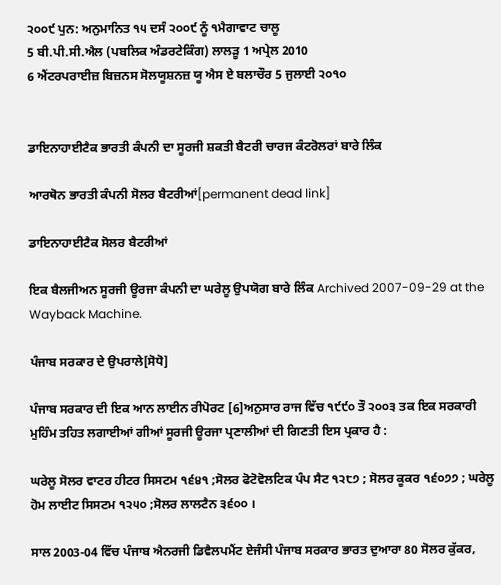੨੦੦੯ ਪੁਨ: ਅਨੁਮਾਨਿਤ ੧੫ ਦਸੰ ੨੦੦੯ ਨੂੰ ੧ਮੈਗਾਵਾਟ ਚਾਲੂ
5 ਬੀ.ਪੀ.ਸੀ.ਐਲ (ਪਬਲਿਕ ਅੰਡਰਟੇਕਿੰਗ) ਲਾਲੜੂ 1 ਅਪ੍ਰੇਲ 2010
6 ਐਂਟਰਪਰਾਈਜ਼ ਬਿਜ਼ਨਸ ਸੋਲਯੂਸ਼ਨਜ਼ ਯੂ ਐਸ ਏ ਬਲਾਚੌਰ 5 ਜੁਲਾਈ ੨੦੧੦


ਡਾਇਨਾਹਾਈਟੈਕ ਭਾਰਤੀ ਕੰਪਨੀ ਦਾ ਸੂਰਜੀ ਸ਼ਕਤੀ ਬੈਟਰੀ ਚਾਰਜ ਕੰਟਰੋਲਰਾਂ ਬਾਰੇ ਲਿੰਕ

ਆਰਥੋਨ ਭਾਰਤੀ ਕੰਪਨੀ ਸੋਲਰ ਬੈਟਰੀਆਂ[permanent dead link]

ਡਾਇਨਾਹਾਈਟੈਕ ਸੋਲਰ ਬੈਟਰੀਆਂ

ਇਕ ਬੈਲਜੀਅਨ ਸੂਰਜੀ ਊਰਜਾ ਕੰਪਨੀ ਦਾ ਘਰੇਲੂ ਉਪਯੋਗ ਬਾਰੇ ਲਿੰਕ Archived 2007-09-29 at the Wayback Machine.

ਪੰਜਾਬ ਸਰਕਾਰ ਦੇ ਉਪਰਾਲੇ[ਸੋਧੋ]

ਪੰਜਾਬ ਸਰਕਾਰ ਦੀ ਇਕ ਆਨ ਲਾਈਨ ਰੀਪੋਰਟ [6]ਅਨੁਸਾਰ ਰਾਜ ਵਿੱਚ ੧੯੯੦ ਤੌ ੨੦੦੩ ਤਕ ਇਕ ਸਰਕਾਰੀ ਮੁਹਿੰਮ ਤਹਿਤ ਲਗਾਈਆਂ ਗੀਆਂ ਸੂਰਜੀ ਊਰਜਾ ਪ੍ਰਣਾਲੀਆਂ ਦੀ ਗਿਣਤੀ ਇਸ ਪ੍ਰਕਾਰ ਹੈ :

ਘਰੇਲੂ ਸੋਲਰ ਵਾਟਰ ਹੀਟਰ ਸਿਸਟਮ ੧੬੪੧ ;ਸੋਲਰ ਫੋਟੋਵੋਲਟਿਕ ਪੰਪ ਸੈਟ ੧੨੮੭ ; ਸੋਲਰ ਕੂਕਰ ੧੬੦੭੭ ; ਘਰੇਲੂ ਹੋਮ ਲਾਈਟ ਸਿਸਟਮ ੧੨੫੦ ;ਸੋਲਰ ਲਾਲਟੈਨ ੩੬੦੦ ।

ਸਾਲ 2003-04 ਵਿੱਚ ਪੰਜਾਬ ਐਨਰਜੀ ਡਿਵੈਲਪਮੈਂਟ ਏਜੰਸੀ ਪੰਜਾਬ ਸਰਕਾਰ ਭਾਰਤ ਦੁਆਰਾ 80 ਸੋਲਰ ਕੁੱਕਰ,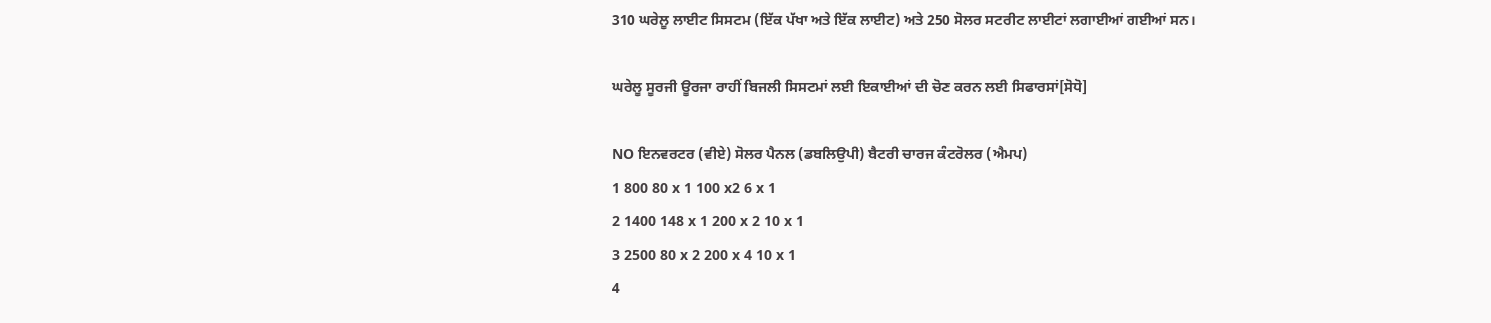310 ਘਰੇਲੂ ਲਾਈਟ ਸਿਸਟਮ (ਇੱਕ ਪੱਖਾ ਅਤੇ ਇੱਕ ਲਾਈਟ) ਅਤੇ 250 ਸੋਲਰ ਸਟਰੀਟ ਲਾਈਟਾਂ ਲਗਾਈਆਂ ਗਈਆਂ ਸਨ।

ਘਰੇਲੂ ਸੂਰਜੀ ਊਰਜਾ ਰਾਹੀਂ ਬਿਜਲੀ ਸਿਸਟਮਾਂ ਲਈ ਇਕਾਈਆਂ ਦੀ ਚੋਣ ਕਰਨ ਲਈ ਸਿਫਾਰਸਾਂ[ਸੋਧੋ]

NO ਇਨਵਰਟਰ (ਵੀਏ) ਸੋਲਰ ਪੈਨਲ (ਡਬਲਿਉਪੀ) ਬੈਟਰੀ ਚਾਰਜ ਕੰਟਰੋਲਰ (ਐਮਪ)
1 800 80 x 1 100 x2 6 x 1
2 1400 148 x 1 200 x 2 10 x 1
3 2500 80 x 2 200 x 4 10 x 1
4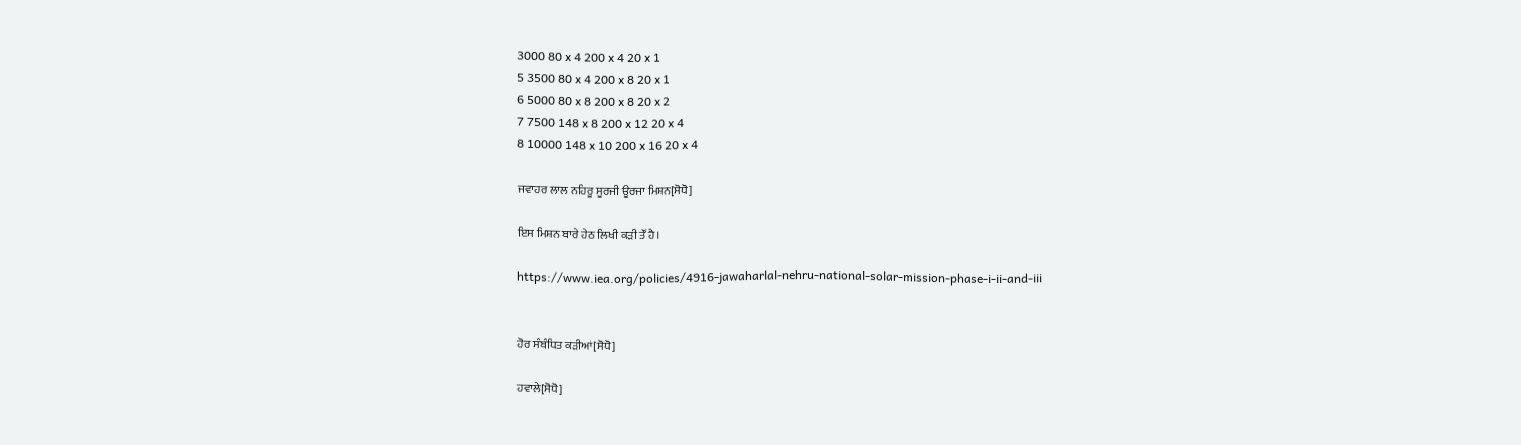3000 80 x 4 200 x 4 20 x 1
5 3500 80 x 4 200 x 8 20 x 1
6 5000 80 x 8 200 x 8 20 x 2
7 7500 148 x 8 200 x 12 20 x 4
8 10000 148 x 10 200 x 16 20 x 4

ਜਵਾਹਰ ਲਾਲ ਨਹਿਰੂ ਸੂਰਜੀ ਊਰਜਾ ਮਿਸ਼ਨ[ਸੋਧੋ]

ਇਸ ਮਿਸ਼ਨ ਬਾਰੇ ਹੇਠ ਲਿਖੀ ਕੜੀ ਤੌਂ ਹੈ।

https://www.iea.org/policies/4916-jawaharlal-nehru-national-solar-mission-phase-i-ii-and-iii


ਹੋਰ ਸੰਬੰਧਿਤ ਕੜੀਆਂ[ਸੋਧੋ]

ਹਵਾਲੇ[ਸੋਧੋ]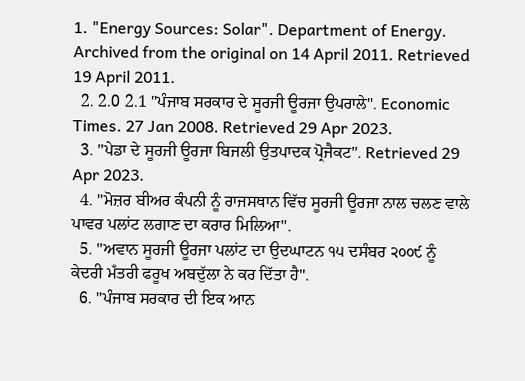1. "Energy Sources: Solar". Department of Energy. Archived from the original on 14 April 2011. Retrieved 19 April 2011.
  2. 2.0 2.1 "ਪੰਜਾਬ ਸਰਕਾਰ ਦੇ ਸੂਰਜੀ ਊਰਜਾ ਉਪਰਾਲੇ". Economic Times. 27 Jan 2008. Retrieved 29 Apr 2023.
  3. "ਪੇਡਾ ਦੇ ਸੂਰਜੀ ਊਰਜਾ ਬਿਜਲੀ ਉਤਪਾਦਕ ਪ੍ਰੋਜੈਕਟ". Retrieved 29 Apr 2023.
  4. "ਮੋਜ਼ਰ ਬੀਅਰ ਕੰਪਨੀ ਨੂੰ ਰਾਜਸਥਾਨ ਵਿੱਚ ਸੂਰਜੀ ਊਰਜਾ ਨਾਲ ਚਲਣ ਵਾਲੇ ਪਾਵਰ ਪਲਾਂਟ ਲਗਾਣ ਦਾ ਕਰਾਰ ਮਿਲਿਆ".
  5. "ਅਵਾਨ ਸੂਰਜੀ ਊਰਜਾ ਪਲਾਂਟ ਦਾ ਉਦਘਾਟਨ ੧੫ ਦਸੰਬਰ ੨੦੦੯ ਨੂੰ ਕੇਦਰੀ ਮਁਤਰੀ ਫਰੂਖ ਅਬਦੁੱਲਾ ਨੇ ਕਰ ਦਿੱਤਾ ਹੈ".
  6. "ਪੰਜਾਬ ਸਰਕਾਰ ਦੀ ਇਕ ਆਨ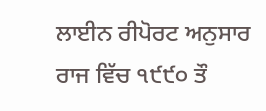ਲਾਈਨ ਰੀਪੋਰਟ ਅਨੁਸਾਰ ਰਾਜ ਵਿੱਚ ੧੯੯੦ ਤੌ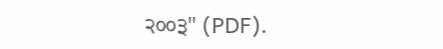੨੦੦੩" (PDF).